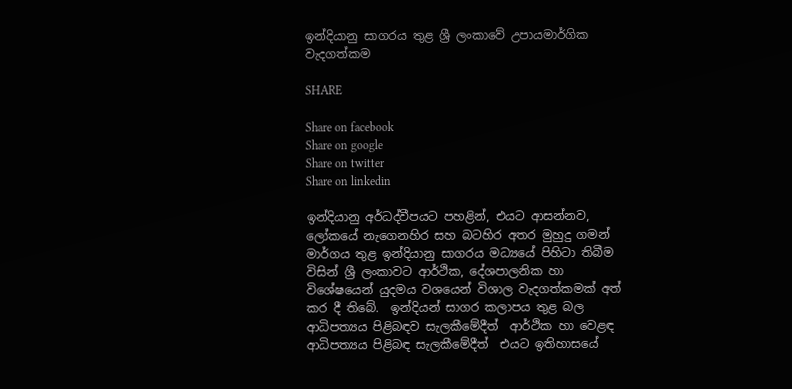ඉන්දියානු සාගරය තුළ ශ්‍රී ලංකාවේ උපායමාර්ගික වැදගත්කම

SHARE

Share on facebook
Share on google
Share on twitter
Share on linkedin

ඉන්දියානු අර්ධද්වීපයට පහළින්, එයට ආසන්නව, ලෝකයේ නැගෙනහිර සහ බටහිර අතර මුහුදු ගමන් මාර්ගය තුළ ඉන්දියානු සාගරය මධ්‍යයේ පිහිටා තිබීම විසින් ශ්‍රී ලංකාවට ආර්ථික, දේශපාලනික හා විශේෂයෙන් යුදමය වශයෙන් විශාල වැදගත්කමක් අත් කර දී තිබේ.  ඉන්දියන් සාගර කලාපය තුළ බල ආධිපත්‍යය පිළිබඳව සැලකීමේදීත්  ආර්ථික හා වෙළඳ ආධිපත්‍යය පිළිබඳ සැලකීමේදීත්  එයට ඉතිහාසයේ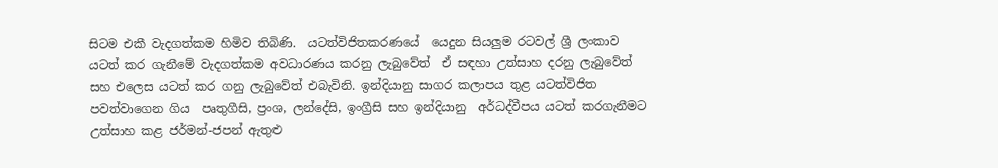සිටම එකී වැදගත්කම හිමිව තිබිණි.  යටත්විජිතකරණයේ  යෙදුන සියලුම රටවල් ශ්‍රී ලංකාව යටත් කර ගැනීමේ වැදගත්කම අවධාරණය කරනු ලැබුවේත්  ඒ සඳහා උත්සාහ දරනු ලැබුවේත් සහ එලෙස යටත් කර ගනු ලැබුවේත් එබැවිනි. ඉන්දියානු සාගර කලාපය තුළ යටත්විජිත පවත්වාගෙන ගිය  පෘතුගීසි, ප්‍රංශ, ලන්දේසි, ඉංග්‍රීසි සහ ඉන්දියානු  අර්ධද්වීපය යටත් කරගැනීමට  උත්සාහ කළ ජර්මන්-ජපන් ඇතුළු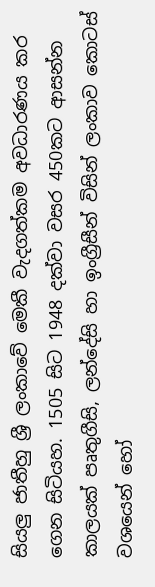සියලු ජාතීහු ශ්‍රී ලංකාවේ මෙකී වැදගත්කම අවධාරණය කර ගෙන සිටියහ. 1505 සිට 1948 දක්වා වසර 450කට ආසන්න කාලයක් පෘතුගීසි, ලන්දේසි හා ඉංග්‍රීසීන් විසින් ලංකාව කොටස් වශයෙන් හෝ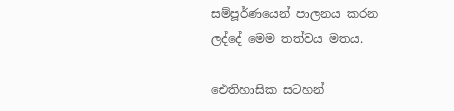සම්පූර්ණයෙන් පාලනය කරන ලද්දේ මෙම තත්වය මතය.

ඓතිහාසික සටහන්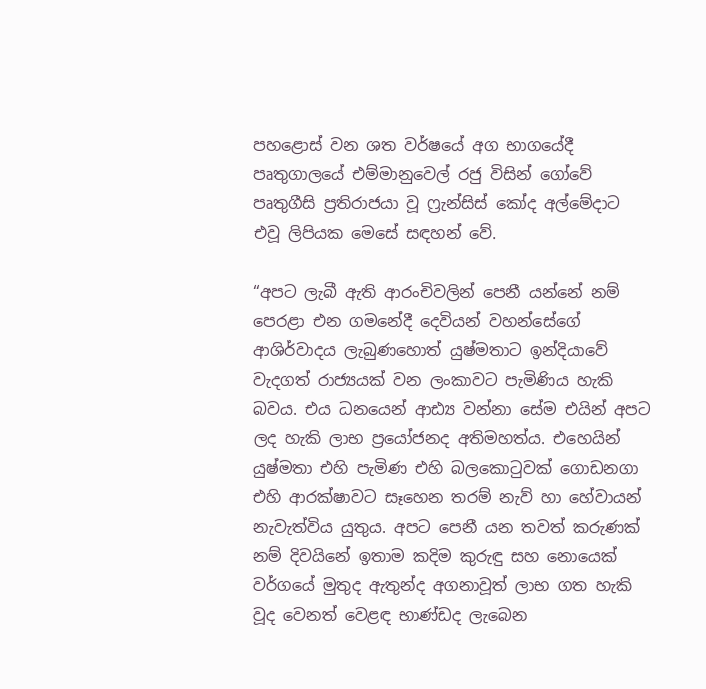පහළොස් වන ශත වර්ෂයේ අග භාගයේදී පෘතුගාලයේ එම්මානුවෙල් රජු විසින් ගෝවේ පෘතුගීසි ප්‍රතිරාජයා වූ ෆ්‍රැන්සිස් කෝද අල්මේදාට එවූ ලිපියක මෙසේ සඳහන් වේ.

“අපට ලැබී ඇති ආරංචිවලින් පෙනී යන්නේ නම් පෙරළා එන ගමනේදී දෙවියන් වහන්සේගේ ආශිර්වාදය ලැබුණහොත් යුෂ්මතාට ඉන්දියාවේ වැදගත් රාජ්‍යයක් වන ලංකාවට පැමිණිය හැකි බවය. එය ධනයෙන් ආඪ්‍ය වන්නා සේම එයින් අපට ලද හැකි ලාභ ප්‍රයෝජනද අතිමහත්ය. එහෙයින්  යුෂ්මතා එහි පැමිණ එහි බලකොටුවක් ගොඩනගා එහි ආරක්ෂාවට සෑහෙන තරම් නැව් හා හේවායන් නැවැත්විය යුතුය. අපට පෙනී යන තවත් කරුණක් නම් දිවයිනේ ඉතාම කදිම කුරුඳු සහ නොයෙක් වර්ගයේ මුතුද ඇතුන්ද අගනාවූත් ලාභ ගත හැකි වූද වෙනත් වෙළඳ භාණ්ඩද ලැබෙන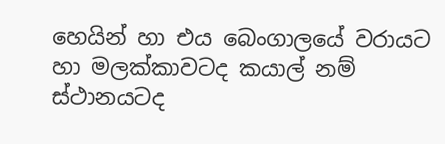හෙයින් හා එය බෙංගාලයේ වරායට හා මලක්කාවටද කයාල් නම් ස්ථානයටද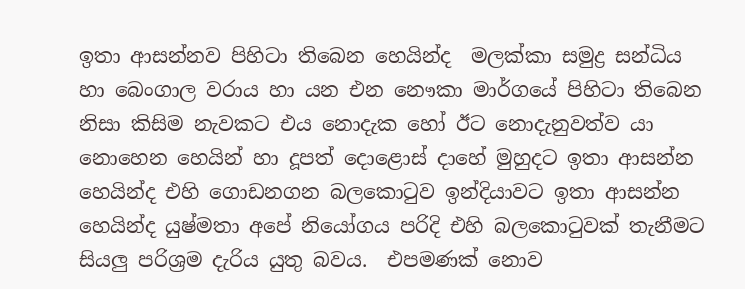ඉතා ආසන්නව පිහිටා තිබෙන හෙයින්ද  මලක්කා සමුද්‍ර සන්ධිය හා බෙංගාල වරාය හා යන එන නෞකා මාර්ගයේ පිහිටා තිබෙන නිසා කිසිම නැවකට එය නොදැක හෝ ඊට නොදැනුවත්ව යා නොහෙන හෙයින් හා දූපත් දොළොස් දාහේ මුහුදට ඉතා ආසන්න හෙයින්ද එහි ගොඩනගන බලකොටුව ඉන්දියාවට ඉතා ආසන්න හෙයින්ද යුෂ්මතා අපේ නියෝගය පරිදි එහි බලකොටුවක් තැනීමට සියලු පරිශ්‍රම දැරිය යුතු බවය.  එපමණක් නොව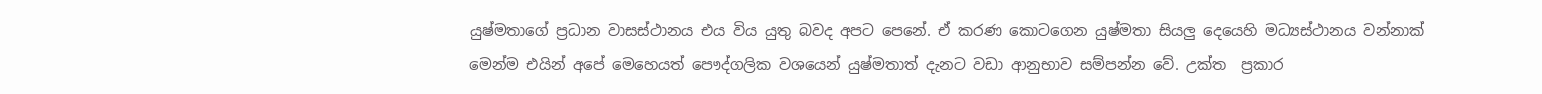යුෂ්මතාගේ ප්‍රධාන වාසස්ථානය එය විය යුතු බවද අපට පෙනේ. ඒ කරණ කොටගෙන යුෂ්මතා සියලු දෙයෙහි මධ්‍යස්ථානය වන්නාක් මෙන්ම එයින් අපේ මෙහෙයත් පෞද්ගලික වශයෙන් යුෂ්මතාත් දැනට වඩා ආනුභාව සම්පන්න වේ. උක්ත  ප්‍රකාර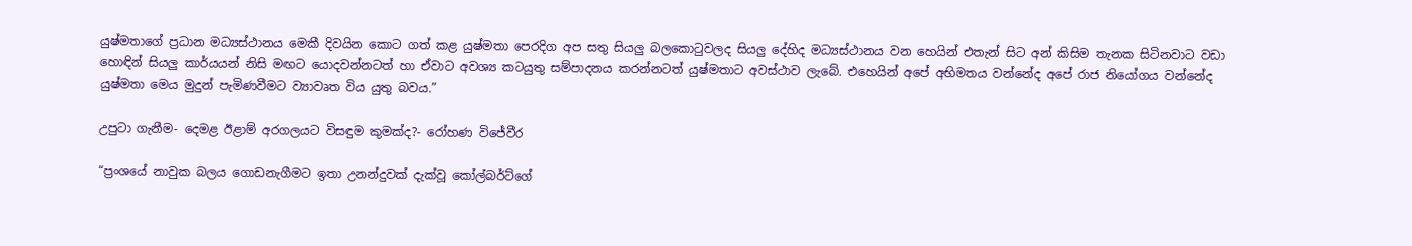යුෂ්මතාගේ ප්‍රධාන මධ්‍යස්ථානය මෙකී දිවයින කොට ගත් කළ යුෂ්මතා පෙරදිග අප සතු සියලු බලකොටුවලද සියලු දේහිද මධ්‍යස්ථානය වන හෙයින් එතැන් සිට අන් කිසිම තැනක සිටිනවාට වඩා හොඳින් සියලු කාර්යයන් නිසි මඟට යොදවන්නටත් හා ඒවාට අවශ්‍ය කටයුතු සම්පාදනය කරන්නටත් යුෂ්මතාට අවස්ථාව ලැබේ. එහෙයින් අපේ අභිමතය වන්නේද අපේ රාජ නියෝගය වන්නේද යුෂ්මතා මෙය මුදුන් පැමිණවීමට ව්‍යාවෘත විය යුතු බවය.”

උපුටා ගැනීම- දෙමළ ඊළාම් අරගලයට විසඳුම කුමක්ද?- රෝහණ විජේවීර

“ප්‍රංශයේ නාවුක බලය ගොඩනැගීමට ඉතා උනන්දුවක් දැක්වූ කෝල්බර්ට්ගේ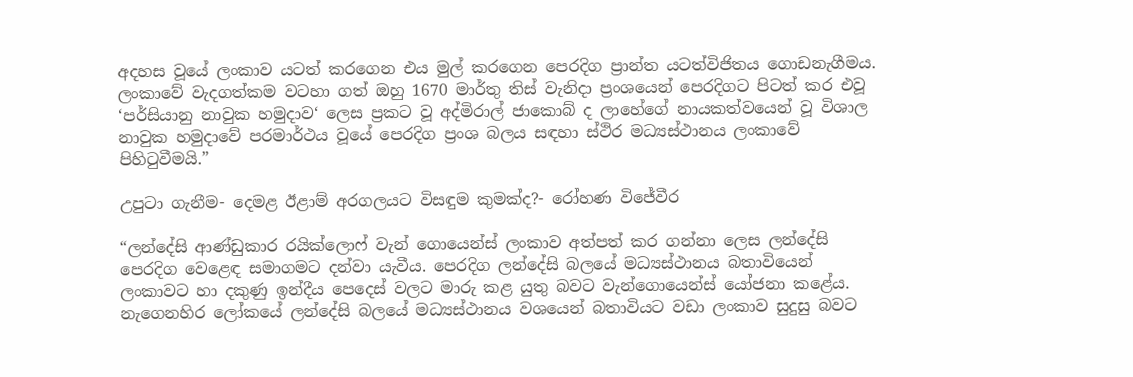අදහස වූයේ ලංකාව යටත් කරගෙන එය මුල් කරගෙන පෙරදිග ප්‍රාන්ත යටත්විජිතය ගොඩනැගීමය. ලංකාවේ වැදගත්කම වටහා ගත් ඔහු 1670 මාර්තු තිස් වැනිදා ප්‍රංශයෙන් පෙරදිගට පිටත් කර එවූ ‘පර්සියානු නාවුක හමුදාව‘ ලෙස ප්‍රකට වූ අද්මිරාල් ජාකොබ් ද ලාහේගේ නායකත්වයෙන් වූ විශාල නාවුක හමුදාවේ පරමාර්ථය වූයේ පෙරදිග ප්‍රංශ බලය සඳහා ස්ථිර මධ්‍යස්ථානය ලංකාවේ පිහිටුවීමයි.”

උපුටා ගැනීම- දෙමළ ඊළාම් අරගලයට විසඳුම කුමක්ද?- රෝහණ විජේවීර

“ලන්දේසි ආණ්ඩුකාර රයික්ලොෆ් වැන් ගොයෙන්ස් ලංකාව අත්පත් කර ගන්නා ලෙස ලන්දේසි පෙරදිග වෙළෙඳ සමාගමට දන්වා යැවීය. පෙරදිග ලන්දේසි බලයේ මධ්‍යස්ථානය බතාවියෙන් ලංකාවට හා දකුණු ඉන්දීය පෙදෙස් වලට මාරු කළ යුතු බවට වැන්ගොයෙන්ස් යෝජනා කළේය. නැගෙනහිර ලෝකයේ ලන්දේසි බලයේ මධ්‍යස්ථානය වශයෙන් බතාවියට වඩා ලංකාව සුදුසු බවට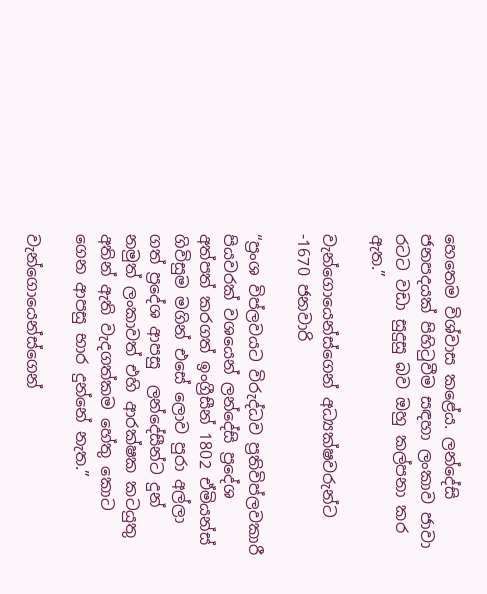හෙතෙම විශ්වාස කළේය. ලන්දේසි ජනපදයක් පිහිටුවීම සඳහා ලංකාව ජාවා රටට වඩා සුදුසු බව ඔහු කල්පනා කර ඇත.”

වැන්ගොයෙන්ස්ගෙන් අධ්‍යක්ෂවරුන්ට -1670 ජනවාරි

“ප්‍රංශ විප්ලවයට විරුද්ධව ප්‍රතිවිප්ලවකාරී පියවරක් වශයෙන් ලන්දේසි ප්‍රදේශ අත්පත් කරගත් ඉංග්‍රීසීන් 1802 ඒමියන්ස් ගිවිසුම මගින් එසේ ලොව පුරා අල්ලා ගත් ප්‍රදේශ ආපසු  ලන්දේසීන්ට දුන් නමුත් ලංකාවත් එහි ආරක්ෂක කටයුතු අතින් ඇති වැදගත්කම හේතු කොට ගෙන ආපසු භාර දුන්නේ නැත.”

වැන්ගොයෙන්ස්ගෙන්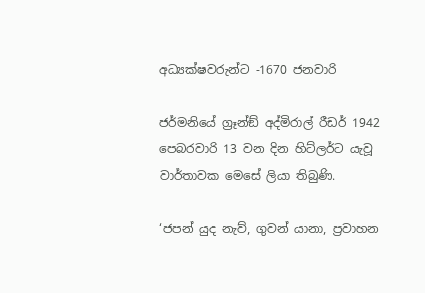අධ්‍යක්ෂවරුන්ට -1670 ජනවාරි

ජර්මනියේ ග්‍රෑන්ඞ් අද්මිරාල් රීඩර් 1942 පෙබරවාරි 13 වන දින හිට්ලර්ට යැවූ වාර්තාවක මෙසේ ලියා තිබුණි.

‘ජපන් යුද නැව්, ගුවන් යානා, ප්‍රවාහන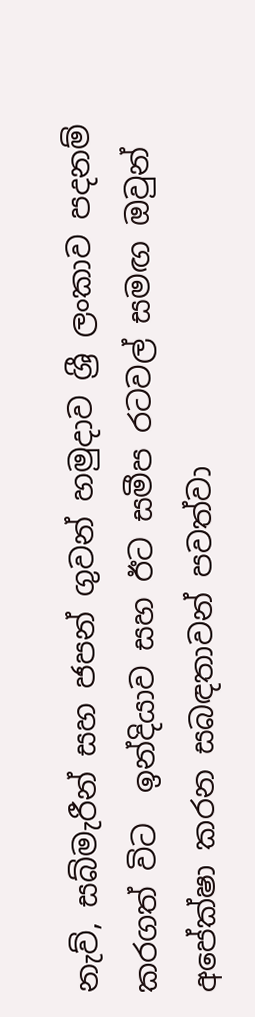නැව්, සබ්මැරීන් සහ ජපන් ගුවන් හමුදාව ශ්‍රී ලංකාව පදනම් කරගත් විට  ඉන්දියාව සහ ඊට සමීප රටවල් සමඟ ඔවුන් අපේක්ෂා කරන සබඳතාවන් පවත්වා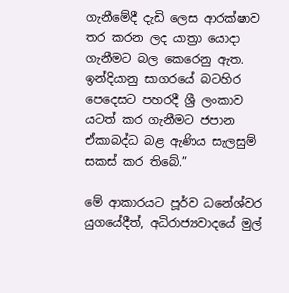ගැනීමේදී දැඩි ලෙස ආරක්ෂාව තර කරන ලද යාත්‍රා යොදා ගැනීමට බල කෙරෙනු ඇත. ඉන්දියානු සාගරයේ බටහිර පෙදෙසට පහරදී ශ්‍රී ලංකාව යටත් කර ගැනීමට ජපාන ඒකාබද්ධ බළ ඇණිය සැලසුම් සකස් කර තිබේ.”

මේ ආකාරයට පූර්ව ධනේශ්වර යුගයේදීත්, අධිරාජ්‍යවාදයේ මුල්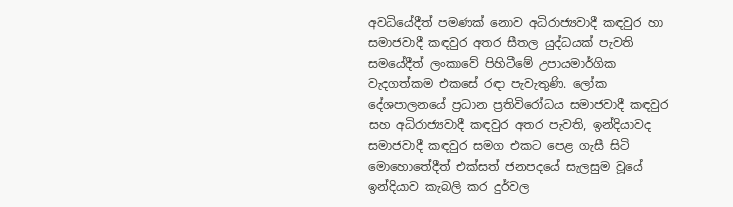අවධියේදීත් පමණක් නොව අධිරාජ්‍යවාදී කඳවුර හා සමාජවාදී කඳවුර අතර සීතල යුද්ධයක් පැවති සමයේදීත් ලංකාවේ පිහිටීමේ උපායමාර්ගික වැදගත්කම එකසේ රඳා පැවැතුණි. ලෝක දේශපාලනයේ ප්‍රධාන ප්‍රතිවිරෝධය සමාජවාදී කඳවුර සහ අධිරාජ්‍යවාදී කඳවුර අතර පැවති, ඉන්දියාවද සමාජවාදී කඳවුර සමග එකට පෙළ ගැසී සිටි මොහොතේදීත් එක්සත් ජනපදයේ සැලසුම වූයේ ඉන්දියාව කැබලි කර දුර්වල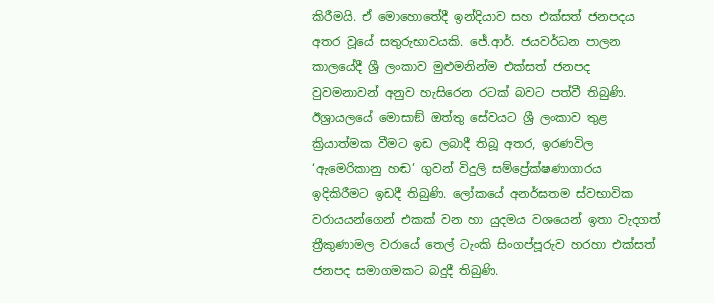කිරීමයි. ඒ මොහොතේදී ඉන්දියාව සහ එක්සත් ජනපදය අතර වූයේ සතුරුභාවයකි. ජේ.ආර්. ජයවර්ධන පාලන කාලයේදී ශ්‍රී ලංකාව මුළුමනින්ම එක්සත් ජනපද වුවමනාවන් අනුව හැසිරෙන රටක් බවට පත්වී තිබුණි. ඊශ්‍රායලයේ මොසාඞ් ඔත්තු සේවයට ශ්‍රී ලංකාව තුළ ක්‍රියාත්මක වීමට ඉඩ ලබාදී තිබූ අතර, ඉරණවිල ‘ඇමෙරිකානු හඬ’ ගුවන් විදුලි සම්ප්‍රේක්ෂණාගාරය ඉදිකිරීමට ඉඩදී තිබුණි. ලෝකයේ අනර්ඝතම ස්වභාවික වරායයන්ගෙන් එකක් වන හා යුදමය වශයෙන් ඉතා වැදගත් ත්‍රීකුණාමල වරායේ තෙල් ටැංකි සිංගප්පූරුව හරහා එක්සත් ජනපද සමාගමකට බදුදී තිබුණි.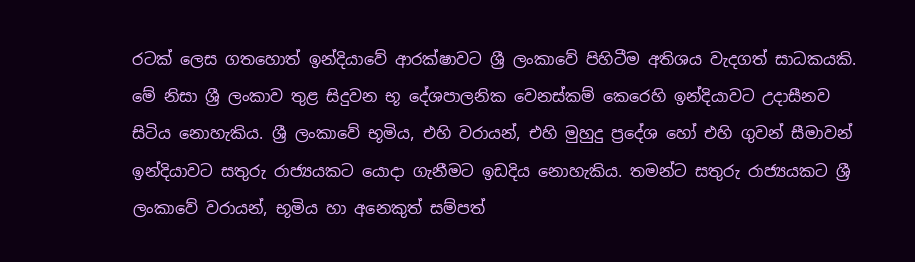රටක් ලෙස ගතහොත් ඉන්දියාවේ ආරක්ෂාවට ශ්‍රී ලංකාවේ පිහිටීම අතිශය වැදගත් සාධකයකි. මේ නිසා ශ්‍රී ලංකාව තුළ සිදුවන භූ දේශපාලනික වෙනස්කම් කෙරෙහි ඉන්දියාවට උදාසීනව සිටිය නොහැකිය. ශ්‍රී ලංකාවේ භූමිය, එහි වරායන්, එහි මුහුදු ප්‍රදේශ හෝ එහි ගුවන් සීමාවන් ඉන්දියාවට සතුරු රාජ්‍යයකට යොදා ගැනීමට ඉඩදිය නොහැකිය. තමන්ට සතුරු රාජ්‍යයකට ශ්‍රී ලංකාවේ වරායන්, භූමිය හා අනෙකුත් සම්පත්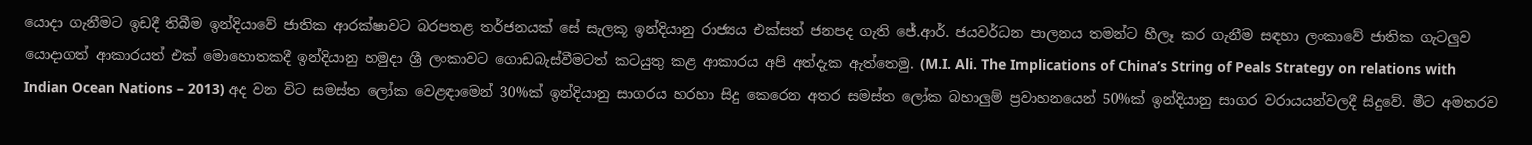යොදා ගැනීමට ඉඩදී තිබීම ඉන්දියාවේ ජාතික ආරක්ෂාවට බරපතළ තර්ජනයක් සේ සැලකූ ඉන්දියානු රාජ්‍යය එක්සත් ජනපද ගැති ජේ.ආර්. ජයවර්ධන පාලනය තමන්ට හීලෑ කර ගැනීම සඳහා ලංකාවේ ජාතික ගැටලුව යොදාගත් ආකාරයත් එක් මොහොතකදී ඉන්දියානු හමුදා ශ්‍රී ලංකාවට ගොඩබැස්වීමටත් කටයුතු කළ ආකාරය අපි අත්දැක ඇත්තෙමු. (M.I. Ali. The Implications of China’s String of Peals Strategy on relations with Indian Ocean Nations – 2013) අද වන විට සමස්ත ලෝක වෙළඳාමෙන් 30%ක් ඉන්දියානු සාගරය හරහා සිදු කෙරෙන අතර සමස්ත ලෝක බහාලුම් ප්‍රවාහනයෙන් 50%ක් ඉන්දියානු සාගර වරායයන්වලදී සිදුවේ. මීට අමතරව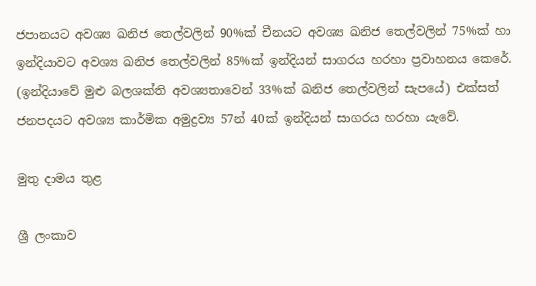ජපානයට අවශ්‍ය ඛනිජ තෙල්වලින් 90%ක් චීනයට අවශ්‍ය ඛනිජ තෙල්වලින් 75%ක් හා ඉන්දියාවට අවශ්‍ය ඛනිජ තෙල්වලින් 85%ක් ඉන්දියන් සාගරය හරහා ප්‍රවාහනය කෙරේ. (ඉන්දියාවේ මුළු බලශක්ති අවශ්‍යතාවෙන් 33%ක් ඛනිජ තෙල්වලින් සැපයේ) එක්සත් ජනපදයට අවශ්‍ය කාර්මික අමුද්‍රව්‍ය 57න් 40ක් ඉන්දියන් සාගරය හරහා යැවේ.

මුතු දාමය තුළ

ශ්‍රී ලංකාව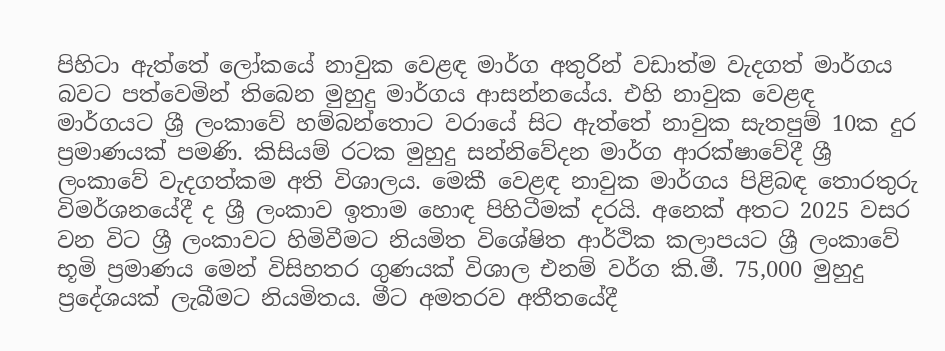පිහිටා ඇත්තේ ලෝකයේ නාවුක වෙළඳ මාර්ග අතුරින් වඩාත්ම වැදගත් මාර්ගය බවට පත්වෙමින් තිබෙන මුහුදු මාර්ගය ආසන්නයේය. එහි නාවුක වෙළඳ මාර්ගයට ශ්‍රී ලංකාවේ හම්බන්තොට වරායේ සිට ඇත්තේ නාවුක සැතපුම් 10ක දුර ප්‍රමාණයක් පමණි. කිසියම් රටක මුහුදු සන්නිවේදන මාර්ග ආරක්ෂාවේදී ශ්‍රී ලංකාවේ වැදගත්කම අති විශාලය. මෙකී වෙළඳ නාවුක මාර්ගය පිළිබඳ තොරතුරු විමර්ශනයේදී ද ශ්‍රී ලංකාව ඉතාම හොඳ පිහිටීමක් දරයි. අනෙක් අතට 2025 වසර වන විට ශ්‍රී ලංකාවට හිමිවීමට නියමිත විශේෂිත ආර්ථික කලාපයට ශ්‍රී ලංකාවේ භූමි ප්‍රමාණය මෙන් විසිහතර ගුණයක් විශාල එනම් වර්ග කි.මී. 75,000 මුහුදු ප්‍රදේශයක් ලැබීමට නියමිතය. මීට අමතරව අතීතයේදී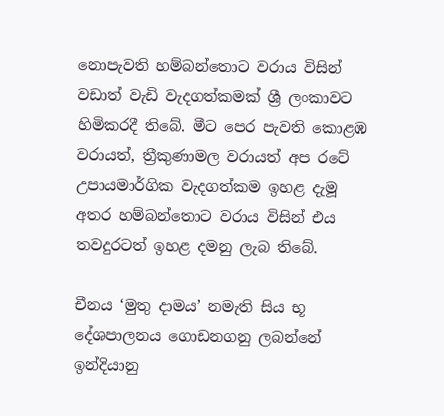නොපැවති හම්බන්තොට වරාය විසින් වඩාත් වැඩි වැදගත්කමක් ශ්‍රී ලංකාවට හිමිකරදී තිබේ. මීට පෙර පැවති කොළඹ වරායත්, ත්‍රීකුණාමල වරායත් අප රටේ උපායමාර්ගික වැදගත්කම ඉහළ දැමූ අතර හම්බන්තොට වරාය විසින් එය තවදුරටත් ඉහළ දමනු ලැබ තිබේ.

චීනය ‘මුතු දාමය’ නමැති සිය භූ දේශපාලනය ගොඩනගනු ලබන්නේ ඉන්දියානු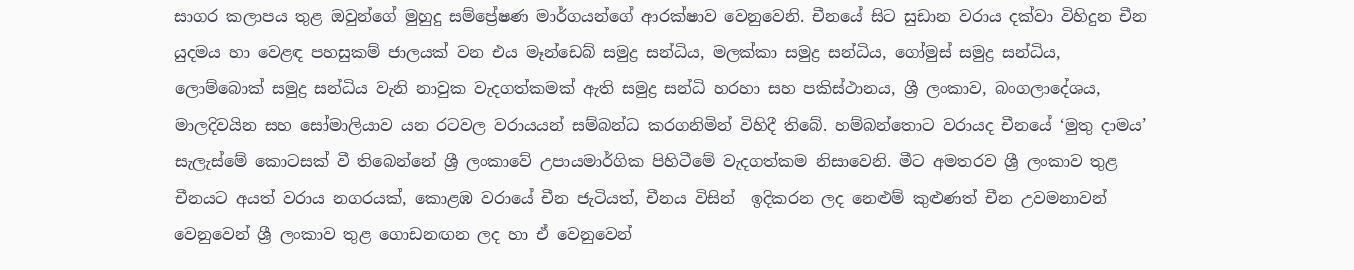සාගර කලාපය තුළ ඔවුන්ගේ මුහුදු සම්ප්‍රේෂණ මාර්ගයන්ගේ ආරක්ෂාව වෙනුවෙනි. චීනයේ සිට සුඩාන වරාය දක්වා විහිදුන චීන යුදමය හා වෙළඳ පහසුකම් ජාලයක් වන එය මෑන්ඩෙබ් සමුද්‍ර සන්ධිය, මලක්කා සමුද්‍ර සන්ධිය, ගෝමුස් සමුද්‍ර සන්ධිය, ලොම්බොක් සමුද්‍ර සන්ධිය වැනි නාවුක වැදගත්කමක් ඇති සමුද්‍ර සන්ධි හරහා සහ පකිස්ථානය, ශ්‍රී ලංකාව, බංගලාදේශය, මාලදිවයින සහ සෝමාලියාව යන රටවල වරායයන් සම්බන්ධ කරගනිමින් විහිදී තිබේ. හම්බන්තොට වරායද චීනයේ ‘මුතු දාමය’ සැලැස්මේ කොටසක් වී තිබෙන්නේ ශ්‍රී ලංකාවේ උපායමාර්ගික පිහිටීමේ වැදගත්කම නිසාවෙනි. මීට අමතරව ශ්‍රී ලංකාව තුළ චීනයට අයත් වරාය නගරයක්, කොළඹ වරායේ චීන ජැටියත්, චීනය විසින්  ඉදිකරන ලද නෙළුම් කුළුණත් චීන උවමනාවන් වෙනුවෙන් ශ්‍රී ලංකාව තුළ ගොඩනඟන ලද හා ඒ වෙනුවෙන්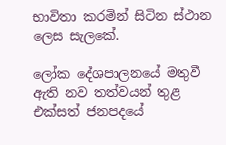භාවිතා කරමින් සිටින ස්ථාන ලෙස සැලකේ.

ලෝක දේශපාලනයේ මතුවී ඇති නව තත්වයන් තුළ එක්සත් ජනපදයේ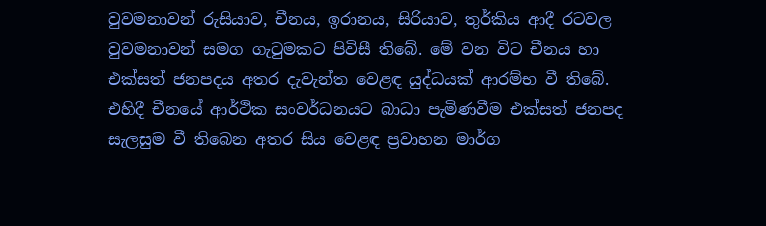වුවමනාවන් රුසියාව, චීනය, ඉරානය, සිරියාව, තුර්කිය ආදී රටවල වුවමනාවන් සමග ගැටුමකට පිවිසී තිබේ. මේ වන විට චීනය හා එක්සත් ජනපදය අතර දැවැන්ත වෙළඳ යුද්ධයක් ආරම්භ වී තිබේ. එහිදී චීනයේ ආර්ථික සංවර්ධනයට බාධා පැමිණවීම එක්සත් ජනපද සැලසුම වී තිබෙන අතර සිය වෙළඳ ප්‍රවාහන මාර්ග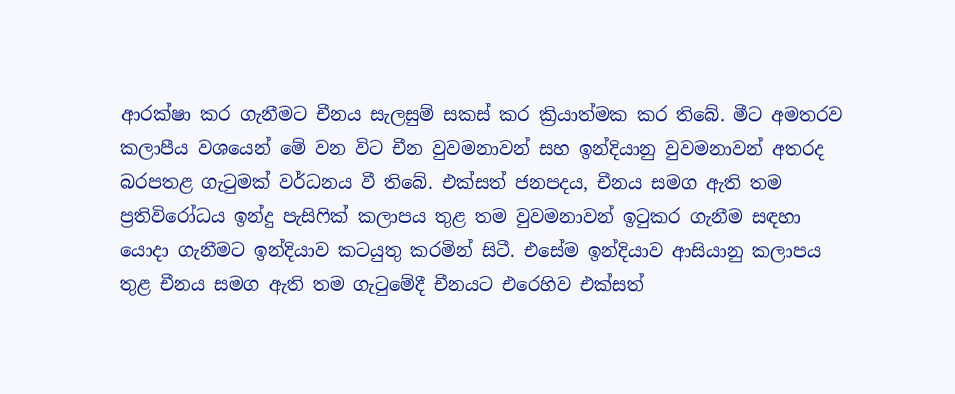ආරක්ෂා කර ගැනීමට චීනය සැලසුම් සකස් කර ක්‍රියාත්මක කර තිබේ. මීට අමතරව කලාපීය වශයෙන් මේ වන විට චීන වුවමනාවන් සහ ඉන්දියානු වුවමනාවන් අතරද බරපතළ ගැටුමක් වර්ධනය වී තිබේ. එක්සත් ජනපදය, චීනය සමග ඇති තම ප්‍රතිවිරෝධය ඉන්දු පැසිෆික් කලාපය තුළ තම වුවමනාවන් ඉටුකර ගැනීම සඳහා යොදා ගැනීමට ඉන්දියාව කටයුතු කරමින් සිටී. එසේම ඉන්දියාව ආසියානු කලාපය තුළ චීනය සමග ඇති තම ගැටුමේදී චීනයට එරෙහිව එක්සත්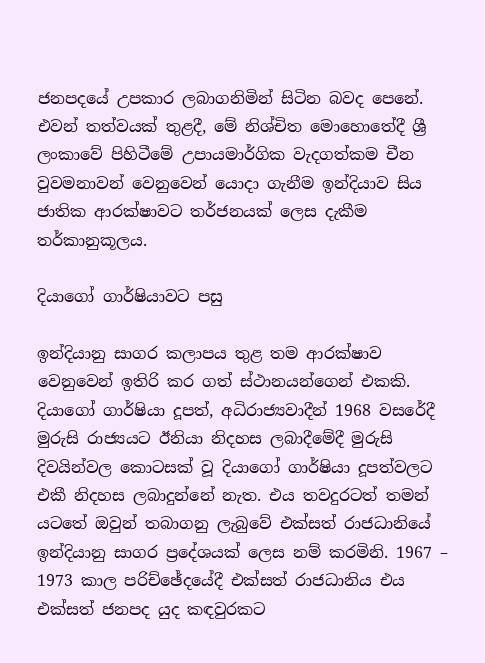ජනපදයේ උපකාර ලබාගනිමින් සිටින බවද පෙනේ. එවන් තත්වයක් තුළදී, මේ නිශ්චිත මොහොතේදී ශ්‍රී ලංකාවේ පිහිටීමේ උපායමාර්ගික වැදගත්කම චීන වුවමනාවන් වෙනුවෙන් යොදා ගැනීම ඉන්දියාව සිය ජාතික ආරක්ෂාවට තර්ජනයක් ලෙස දැකීම තර්කානුකූලය.

දියාගෝ ගාර්ෂියාවට පසු

ඉන්දියානු සාගර කලාපය තුළ තම ආරක්ෂාව වෙනුවෙන් ඉතිරි කර ගත් ස්ථානයන්ගෙන් එකකි. දියාගෝ ගාර්ෂියා දූපත්, අධිරාජ්‍යවාදීන් 1968 වසරේදී මුරුසි රාජ්‍යයට ඊනියා නිදහස ලබාදීමේදී මුරුසි දිවයින්වල කොටසක් වූ දියාගෝ ගාර්ෂියා දූපත්වලට එකී නිදහස ලබාදුන්නේ නැත. එය තවදුරටත් තමන් යටතේ ඔවුන් තබාගනු ලැබුවේ එක්සත් රාජධානියේ ඉන්දියානු සාගර ප්‍රදේශයක් ලෙස නම් කරමිනි. 1967 – 1973 කාල පරිච්ඡේදයේදී එක්සත් රාජධානිය එය එක්සත් ජනපද යුද කඳවුරකට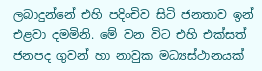ලබාදුන්නේ එහි පදිංචිව සිටි ජනතාව ඉන් එළවා දමමිනි. මේ වන විට එහි එක්සත් ජනපද ගුවන් හා නාවුක මධ්‍යස්ථානයක්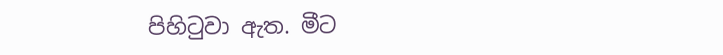පිහිටුවා ඇත. මීට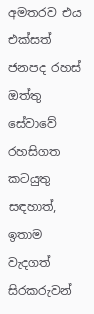අමතරව එය එක්සත් ජනපද රහස් ඔත්තු සේවාවේ රහසිගත කටයුතු සඳහාත්, ඉතාම වැදගත් සිරකරුවන්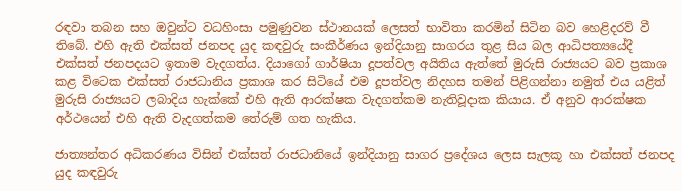රඳවා තබන සහ ඔවුන්ට වධහිංසා පමුණුවන ස්ථානයක් ලෙසත් භාවිතා කරමින් සිටින බව හෙළිදරව් වී තිබේ. එහි ඇති එක්සත් ජනපද යුද කඳවුරු සංකීර්ණය ඉන්දියානු සාගරය තුළ සිය බල ආධිපත්‍යයේදී එක්සත් ජනපදයට ඉතාම වැදගත්ය. දියාගෝ ගාර්ෂියා දූපත්වල අයිතිය ඇත්තේ මුරුසි රාජ්‍යයට බව ප්‍රකාශ කළ විටෙක එක්සත් රාජධානිය ප්‍රකාශ කර සිටියේ එම දූපත්වල නිදහස තමන් පිළිගන්නා නමුත් එය යළිත් මුරුසි රාජ්‍යයට ලබාදිය හැක්කේ එහි ඇති ආරක්ෂක වැදගත්කම නැතිවූදාක කියාය. ඒ අනුව ආරක්ෂක අර්ථයෙන් එහි ඇති වැදගත්කම තේරුම් ගත හැකිය.

ජාත්‍යන්තර අධිකරණය විසින් එක්සත් රාජධානියේ ඉන්දියානු සාගර ප්‍රදේශය ලෙස සැලකූ හා එක්සත් ජනපද යුද කඳවුරු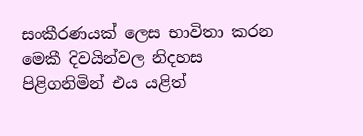සංකීරණයක් ලෙස භාවිතා කරන මෙකී දිවයින්වල නිදහස පිළිගනිමින් එය යළිත්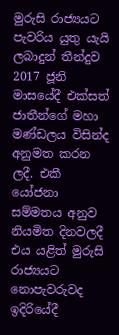මුරුසි රාජ්‍යයට පැවරිය යුතු යැයි ලබාදුන් තීන්දුව 2017 ජූනි මාසයේදී එක්සත් ජාතීන්ගේ මහා මණ්ඩලය විසින්ද අනුමත කරන ලදී. එකී යෝජනා සම්මතය අනුව නියමිත දිනවලදී එය යළිත් මුරුසි රාජ්‍යයට නොපැවරුවද ඉදිරියේදී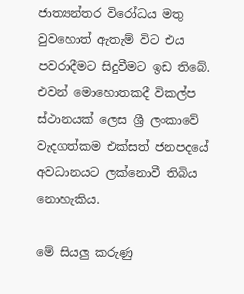ජාත්‍යන්තර විරෝධය මතු වුවහොත් ඇතැම් විට එය පවරාදීමට සිදුවීමට ඉඩ තිබේ. එවන් මොහොතකදී විකල්ප ස්ථානයක් ලෙස ශ්‍රී ලංකාවේ වැදගත්කම එක්සත් ජනපදයේ අවධානයට ලක්නොවී තිබිය නොහැකිය.

මේ සියලු කරුණු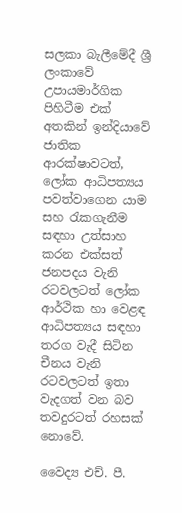සලකා බැලීමේදී ශ්‍රී ලංකාවේ උපායමාර්ගික පිහිටීම එක් අතකින් ඉන්දියාවේ ජාතික ආරක්ෂාවටත්, ලෝක ආධිපත්‍යය පවත්වාගෙන යාම සහ රැකගැනීම සඳහා උත්සාහ කරන එක්සත් ජනපදය වැනි රටවලටත් ලෝක ආර්ථික හා වෙළඳ ආධිපත්‍යය සඳහා තරග වැදී සිටින චීනය වැනි රටවලටත් ඉතා වැදගත් වන බව තවදුරටත් රහසක් නොවේ.

වෛද්‍ය එච්. පී.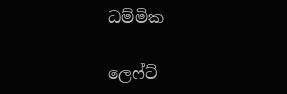ධම්මික

ලෙෆ්ට්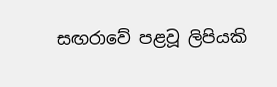සඟරාවේ පළවූ ලිපියකි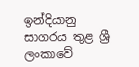ඉන්දියානු සාගරය තුළ ශ්‍රී ලංකාවේ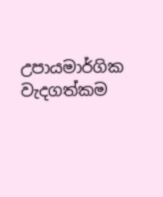උපායමාර්ගික වැදගත්කම